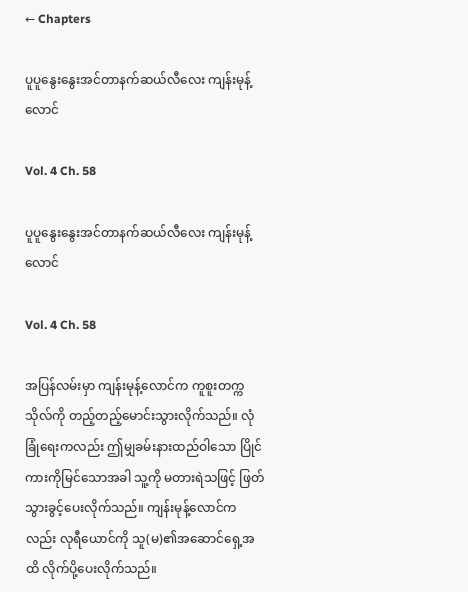← Chapters

ပူပူနွေးနွေးအင်တာနက်ဆယ်လီလေး ကျန်းမုန့်လောင်

Vol. 4 Ch. 58

ပူပူနွေးနွေးအင်တာနက်ဆယ်လီလေး ကျန်းမုန့်လောင်

Vol. 4 Ch. 58

အပြန်လမ်းမှာ ကျန်းမုန့်လောင်က ကူစူးတက္ကသိုလ်ကို တည့်တည့်မောင်းသွားလိုက်သည်။ လုံခြုံရေးကလည်း ဤမျှခမ်းနားထည်ဝါသော ပြိုင်ကားကိုမြင်သောအခါ သူ့ကို မတားရဲသဖြင့် ဖြတ်သွားခွင့်ပေးလိုက်သည်။ ကျန်းမုန့်လောင်ကလည်း လုရီယောင်ကို သူ(မ)၏အဆောင်ရှေ့အထိ လိုက်ပို့ပေးလိုက်သည်။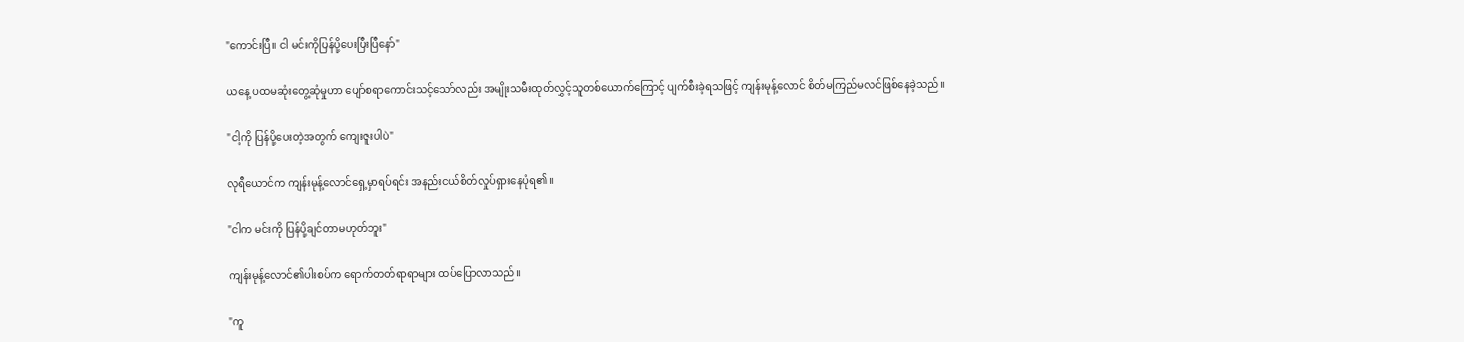"ကောင်းပြီ။ ငါ မင်းကိုပြန်ပို့ပေးပြီးပြီနော်"

ယနေ့ ပထမဆုံးတွေ့ဆုံမှုဟာ ပျော်စရာကောင်းသင့်သော်လည်း အမျိုးသမီးထုတ်လွှင့်သူတစ်ယောက်ကြောင့် ပျက်စီးခဲ့ရသဖြင့် ကျန်းမုန့်လောင် စိတ်မကြည်မလင်ဖြစ်နေခဲ့သည်။

"ငါ့ကို ပြန်ပို့ပေးတဲ့အတွက် ကျေးဇူးပါပဲ"

လုရီယောင်က ကျန်းမုန့်လောင်ရှေ့မှာရပ်ရင်း အနည်းငယ်စိတ်လှုပ်ရှားနေပုံရ၏။

"ငါက မင်းကို ပြန်ပို့ချင်တာမဟုတ်ဘူး"

ကျန်းမုန့်လောင်၏ပါးစပ်က ရောက်တတ်ရာရာများ ထပ်ပြောလာသည်။

"ကူ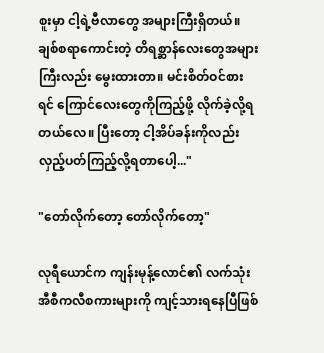စူးမှာ ငါ့ရဲ့ဗီလာတွေ အများကြီးရှိတယ်။ ချစ်စရာကောင်းတဲ့ တိရစ္ဆာန်လေးတွေအများကြီးလည်း မွေးထားတာ။ မင်းစိတ်ဝင်စားရင် ကြောင်လေးတွေကိုကြည့်ဖို့ လိုက်ခဲ့လို့ရတယ်လေ။ ပြီးတော့ ငါ့အိပ်ခန်းကိုလည်း လှည့်ပတ်ကြည့်လို့ရတာပေါ့..."

"တော်လိုက်တော့ တော်လိုက်တော့"

လုရီယောင်က ကျန်းမုန့်လောင်၏ လက်သုံးအီစီကလီစကားများကို ကျင့်သားရနေပြီဖြစ်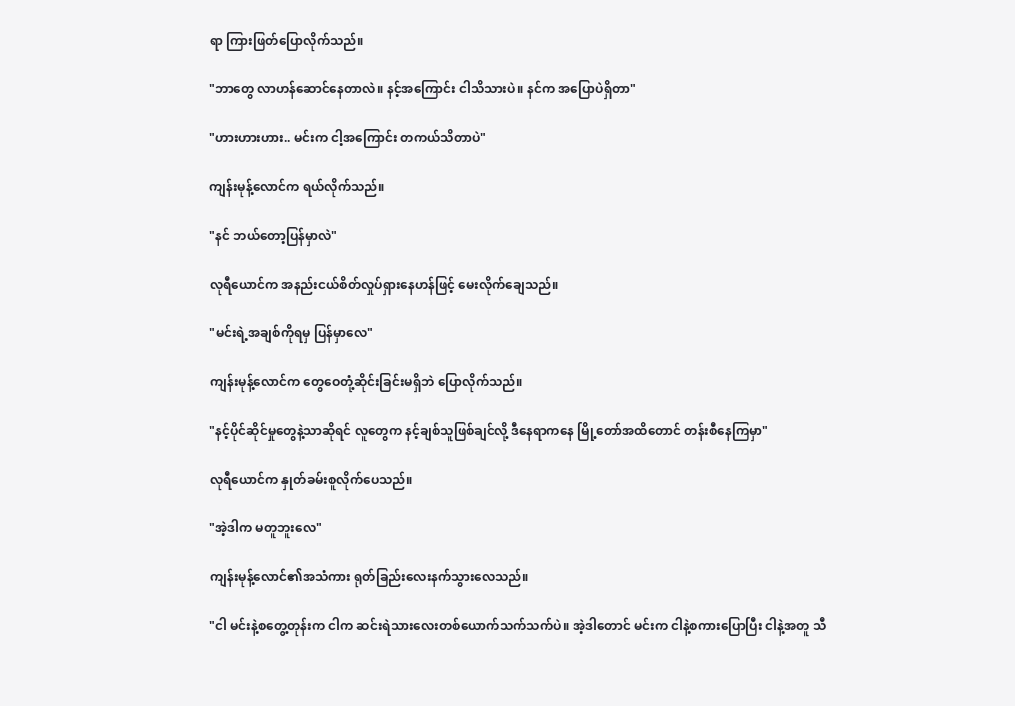ရာ ကြားဖြတ်ပြောလိုက်သည်။

"ဘာတွေ လာဟန်ဆောင်နေတာလဲ။ နင့်အကြောင်း ငါသိသားပဲ။ နင်က အပြောပဲရှိတာ"

"ဟားဟားဟား.. မင်းက ငါ့အကြောင်း တကယ်သိတာပဲ"

ကျန်းမုန့်လောင်က ရယ်လိုက်သည်။

"နင် ဘယ်တော့ပြန်မှာလဲ"

လုရီယောင်က အနည်းငယ်စိတ်လှုပ်ရှားနေဟန်ဖြင့် မေးလိုက်ချေသည်။

"မင်းရဲ့အချစ်ကိုရမှ ပြန်မှာလေ"

ကျန်းမုန့်လောင်က တွေဝေတုံ့ဆိုင်းခြင်းမရှိဘဲ ပြောလိုက်သည်။

"နင့်ပိုင်ဆိုင်မှုတွေနဲ့သာဆိုရင် လူတွေက နင့်ချစ်သူဖြစ်ချင်လို့ ဒီနေရာကနေ မြို့တော်အထိတောင် တန်းစီနေကြမှာ"

လုရီယောင်က နှုတ်ခမ်းစူလိုက်ပေသည်။

"အဲ့ဒါက မတူဘူးလေ"

ကျန်းမုန့်လောင်၏အသံကား ရုတ်ခြည်းလေးနက်သွားလေသည်။

"ငါ မင်းနဲ့စတွေ့တုန်းက ငါက ဆင်းရဲသားလေးတစ်ယောက်သက်သက်ပဲ။ အဲ့ဒါတောင် မင်းက ငါနဲ့စကားပြောပြီး ငါနဲ့အတူ သီ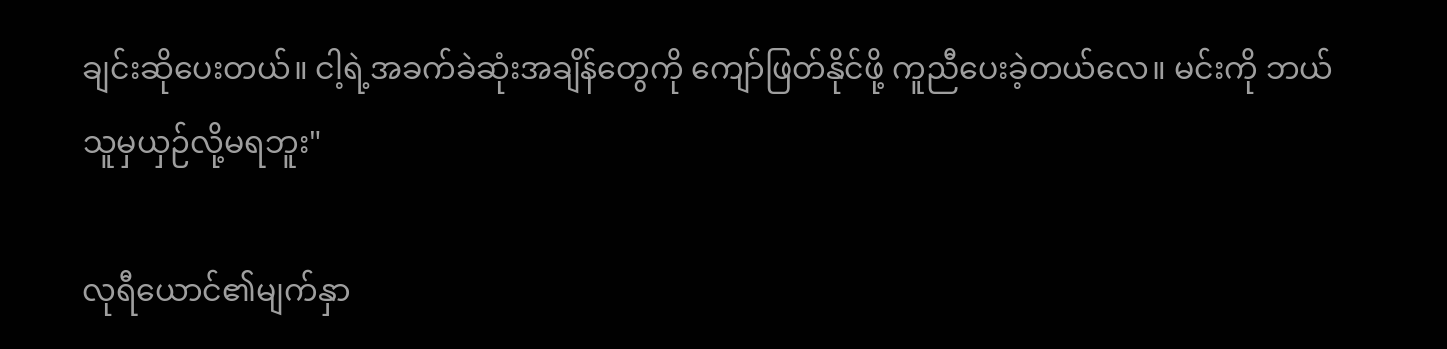ချင်းဆိုပေးတယ်။ ငါ့ရဲ့အခက်ခဲဆုံးအချိန်တွေကို ကျော်ဖြတ်နိုင်ဖို့ ကူညီပေးခဲ့တယ်လေ။ မင်းကို ဘယ်သူမှယှဉ်လို့မရဘူး"

လုရီယောင်၏မျက်နှာ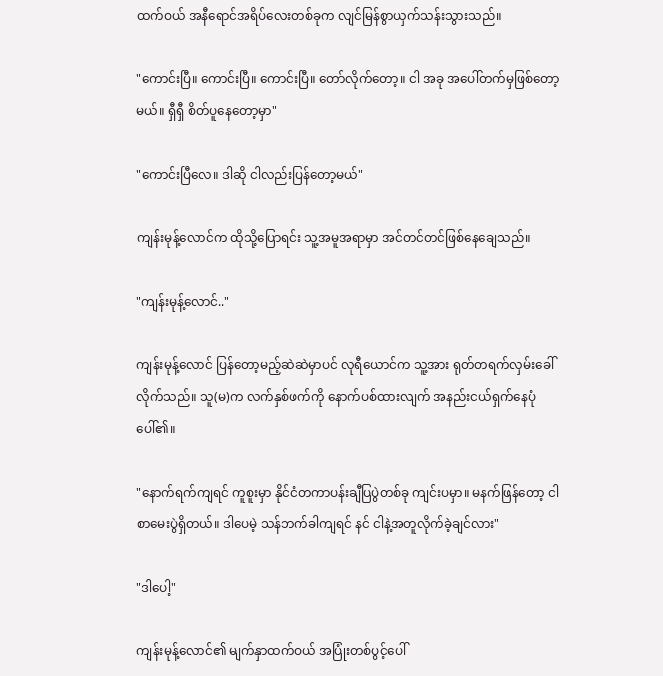ထက်ဝယ် အနီရောင်အရိပ်လေးတစ်ခုက လျင်မြန်စွာယှက်သန်းသွားသည်။

"ကောင်းပြီ။ ကောင်းပြီ။ ကောင်းပြီ။ တော်လိုက်တော့။ ငါ အခု အပေါ်တက်မှဖြစ်တော့မယ်။ ရှီရှီ စိတ်ပူနေတော့မှာ"

"ကောင်းပြီလေ။ ဒါဆို ငါလည်းပြန်တော့မယ်"

ကျန်းမုန့်လောင်က ထိုသို့ပြောရင်း သူ့အမူအရာမှာ အင်တင်တင်ဖြစ်နေချေသည်။

"ကျန်းမုန့်လောင်.."

ကျန်းမုန့်လောင် ပြန်တော့မည့်ဆဲဆဲမှာပင် လုရီယောင်က သူ့အား ရုတ်တရက်လှမ်းခေါ်လိုက်သည်။ သူ(မ)က လက်နှစ်ဖက်ကို နောက်ပစ်ထားလျက် အနည်းငယ်ရှက်နေပုံပေါ်၏။

"နောက်ရက်ကျရင် ကူစူးမှာ နိုင်ငံတကာပန်းချီပြပွဲတစ်ခု ကျင်းပမှာ။ မနက်ဖြန်တော့ ငါ စာမေးပွဲရှိတယ်။ ဒါပေမဲ့ သန်ဘက်ခါကျရင် နင် ငါနဲ့အတူလိုက်ခဲ့ချင်လား"

"ဒါပေါ့"

ကျန်းမုန့်လောင်၏ မျက်နှာထက်ဝယ် အပြုံးတစ်ပွင့်ပေါ်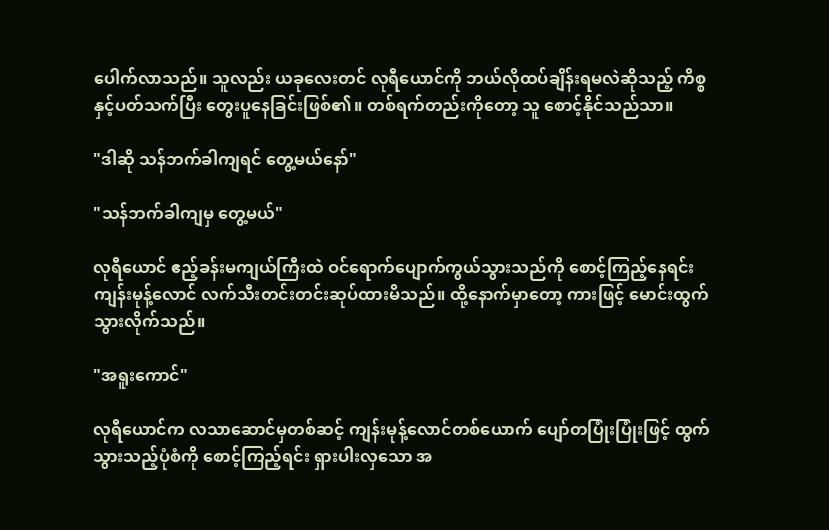ပေါက်လာသည်။ သူလည်း ယခုလေးတင် လုရီယောင်ကို ဘယ်လိုထပ်ချိန်းရမလဲဆိုသည့် ကိစ္စနှင့်ပတ်သက်ပြီး တွေးပူနေခြင်းဖြစ်၏။ တစ်ရက်တည်းကိုတော့ သူ စောင့်နိုင်သည်သာ။

"ဒါဆို သန်ဘက်ခါကျရင် တွေ့မယ်နော်"

"သန်ဘက်ခါကျမှ တွေ့မယ်"

လုရီယောင် ဧည့်ခန်းမကျယ်ကြီးထဲ ဝင်ရောက်ပျောက်ကွယ်သွားသည်ကို စောင့်ကြည့်နေရင်း ကျန်းမုန့်လောင် လက်သီးတင်းတင်းဆုပ်ထားမိသည်။ ထို့နောက်မှာတော့ ကားဖြင့် မောင်းထွက်သွားလိုက်သည်။

"အရူးကောင်"

လုရီယောင်က လသာဆောင်မှတစ်ဆင့် ကျန်းမုန့်လောင်တစ်ယောက် ပျော်တပြုံးပြုံးဖြင့် ထွက်သွားသည့်ပုံစံကို စောင့်ကြည့်ရင်း ရှားပါးလှသော အ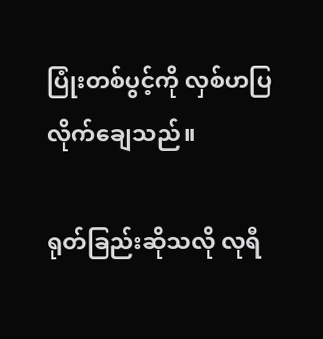ပြုံးတစ်ပွင့်ကို လှစ်ဟပြလိုက်ချေသည်။

ရုတ်ခြည်းဆိုသလို လုရီ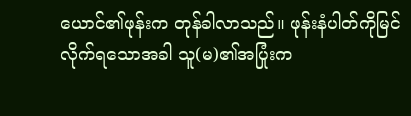ယောင်၏ဖုန်းက တုန်ခါလာသည်။ ဖုန်းနံပါတ်ကိုမြင်လိုက်ရသောအခါ သူ(မ)၏အပြုံးက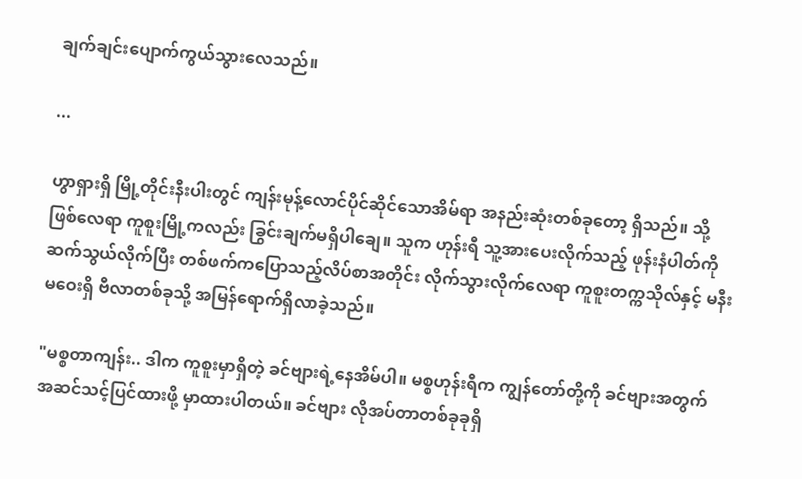ချက်ချင်းပျောက်ကွယ်သွားလေသည်။

...

ဟွာရှားရှိ မြို့တိုင်းနီးပါးတွင် ကျန်းမုန့်လောင်ပိုင်ဆိုင်သောအိမ်ရာ အနည်းဆုံးတစ်ခုတော့ ရှိသည်။ သို့ဖြစ်လေရာ ကူစူးမြို့ကလည်း ခြွင်းချက်မရှိပါချေ။ သူက ဟုန်းရီ သူ့အားပေးလိုက်သည့် ဖုန်းနံပါတ်ကိုဆက်သွယ်လိုက်ပြီး တစ်ဖက်ကပြောသည့်လိပ်စာအတိုင်း လိုက်သွားလိုက်လေရာ ကူစူးတက္ကသိုလ်နှင့် မနီးမဝေးရှိ ဗီလာတစ်ခုသို့ အမြန်ရောက်ရှိလာခဲ့သည်။

"မစ္စတာကျန်း.. ဒါက ကူစူးမှာရှိတဲ့ ခင်ဗျားရဲ့နေအိမ်ပါ။ မစ္စဟုန်းရီက ကျွန်တော်တို့ကို ခင်ဗျားအတွက် အဆင်သင့်ပြင်ထားဖို့ မှာထားပါတယ်။ ခင်ဗျား လိုအပ်တာတစ်ခုခုရှိ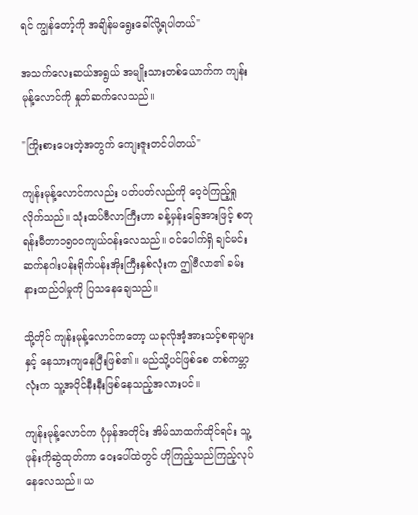ရင် ကျွန်တော့်ကို အချိန်မရွေးခေါ်လို့ရပါတယ်"

အသက်လေးဆယ်အရွယ် အမျိုးသားတစ်ယောက်က ကျန်းမုန့်လောင်ကို နှုတ်ဆက်လေသည်။

"ကြိုးစားပေးတဲ့အတွက် ကျေးဇူးတင်ပါတယ်"

ကျန်းမုန့်လောင်ကလည်း ပတ်ပတ်လည်ကို ဝေ့ဝဲကြည့်ရှုလိုက်သည်။ သုံးထပ်ဗီလာကြီးဟာ ခန့်မှန်းခြေအားဖြင့် စတုရန်းမီတာ၁၅၀၀ကျယ်ဝန်းလေသည်။ ဝင်ပေါက်ရှိ ချင်မင်းဆက်နဂါးပန်းရိုက်ပန်းအိုးကြီးနှစ်လုံးက ဤဗီလာ၏ ခမ်းနားထည်ဝါမှုကို ပြသနေချေသည်။

သို့တိုင် ကျန်းမုန့်လောင်ကတော့ ယခုလိုအံ့အားသင့်စရာများနှင့် နေသားကျနေပြီးဖြစ်၏။ မည်သို့ပင်ဖြစ်စေ တစ်ကမ္ဘာလုံးက သူ့အပိုင်နီးနီးဖြစ်နေသည့်အလားပင်။

ကျန်းမုန့်လောင်က ပုံမှန်အတိုင်း အိမ်သာထက်ထိုင်ရင်း သူ့ဖုန်းကိုဆွဲထုတ်ကာ ဝေးပေါ်ထဲတွင် ဟိုကြည့်သည်ကြည့်လုပ်နေလေသည်။ ယ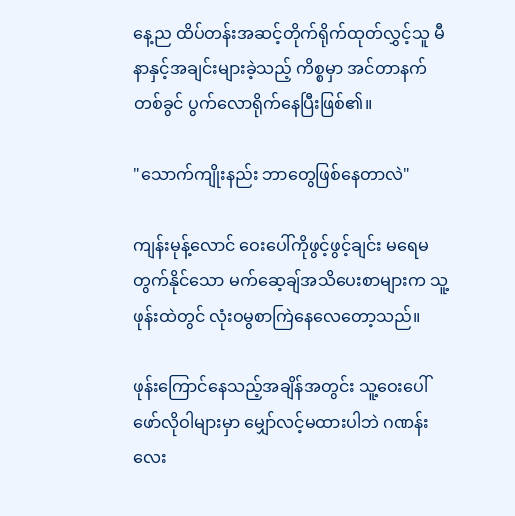နေ့ည ထိပ်တန်းအဆင့်တိုက်ရိုက်ထုတ်လွှင့်သူ မီနာနှင့်အချင်းများခဲ့သည့် ကိစ္စမှာ အင်တာနက်တစ်ခွင် ပွက်လောရိုက်နေပြီးဖြစ်၏။

"သောက်ကျိုးနည်း ဘာတွေဖြစ်နေတာလဲ"

ကျန်းမုန့်လောင် ဝေးပေါ်ကိုဖွင့်ဖွင့်ချင်း မရေမတွက်နိုင်သော မက်ဆေ့ချ်အသိပေးစာများက သူ့ဖုန်းထဲတွင် လုံးဝမွစာကြဲနေလေတော့သည်။

ဖုန်းကြောင်နေသည့်အချိန်အတွင်း သူ့ဝေးပေါ်ဖော်လိုဝါများမှာ မျှော်လင့်မထားပါဘဲ ဂဏန်းလေး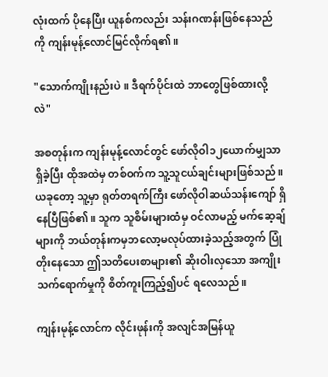လုံးထက် ပိုနေပြီး ယူနစ်ကလည်း သန်းဂဏန်းဖြစ်နေသည်ကို ကျန်းမုန့်လောင်မြင်လိုက်ရ၏။

"သောက်ကျိုးနည်းပဲ။ ဒီရက်ပိုင်းထဲ ဘာတွေဖြစ်ထားလို့လဲ"

အစတုန်းက ကျန်းမုန့်လောင်တွင် ဖော်လိုဝါ၁၂ယောက်မျှသာ ရှိခဲ့ပြီး ထိုအထဲမှ တစ်ဝက်က သူ့သူငယ်ချင်းများဖြစ်သည်။ ယခုတော့ သူ့မှာ ရုတ်တရက်ကြီး ဖော်လိုဝါဆယ်သန်းကျော် ရှိနေပြီဖြစ်၏။ သူက သူစိမ်းများထံမှ ဝင်လာမည့် မက်ဆေ့ချ်များကို ဘယ်တုန်းကမှဘလော့မလုပ်ထားခဲ့သည့်အတွက် ပြုံတိုးနေသော ဤသတိပေးစာများ၏ ဆိုးဝါးလှသော အကျိုးသက်ရောက်မှုကို စိတ်ကူးကြည့်၍ပင် ရလေသည်။

ကျန်းမုန့်လောင်က လိုင်းဖုန်းကို အလျင်အမြန်ယူ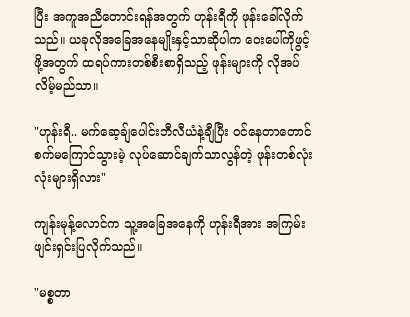ပြီး အကူအညီတောင်းရန်အတွက် ဟုန်းရီကို ဖုန်းခေါ်လိုက်သည်။ ယခုလိုအခြေအနေမျိုးနှင့်သာဆိုပါက ဝေးပေါ်ကိုဖွင့်ဖို့အတွက် ထရပ်ကားတစ်စီးစာရှိသည့် ဖုန်းများကို လိုအပ်လိမ့်မည်သာ။

"ဟုန်းရီ.. မက်ဆေ့ချ်ပေါင်းဘီလီယံနဲ့ချီပြီး ဝင်နေတာတောင် စက်မကြောင်သွားမဲ့ လုပ်ဆောင်ချက်သာလွန်တဲ့ ဖုန်းတစ်လုံးလုံးများရှိလား"

ကျန်းမုန့်လောင်က သူ့အခြေအနေကို ဟုန်းရီအား အကြမ်းဖျင်းရှင်းပြလိုက်သည်။

"မစ္စတာ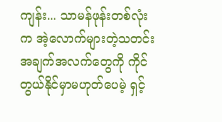ကျန်း... သာမန်ဖုန်းတစ်လုံးက အဲ့လောက်များတဲ့သတင်းအချက်အလက်တွေကို ကိုင်တွယ်နိုင်မှာမဟုတ်ပေမဲ့ ရှင့်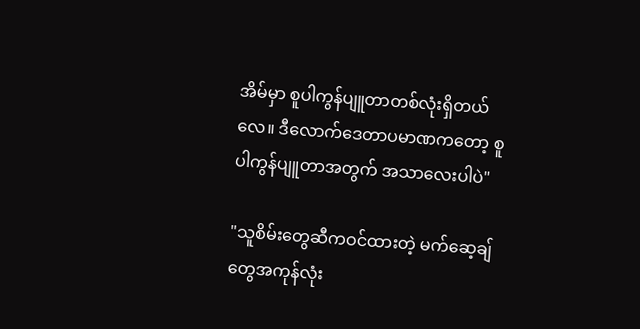အိမ်မှာ စူပါကွန်ပျူတာတစ်လုံးရှိတယ်လေ။ ဒီလောက်ဒေတာပမာဏကတော့ စူပါကွန်ပျူတာအတွက် အသာလေးပါပဲ"

"သူစိမ်းတွေဆီကဝင်ထားတဲ့ မက်ဆေ့ချ်တွေအကုန်လုံး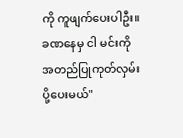ကို ကူဖျက်ပေးပါဦး။ ခဏနေမှ ငါ မင်းကို အတည်ပြုကုတ်လှမ်းပို့ပေးမယ်"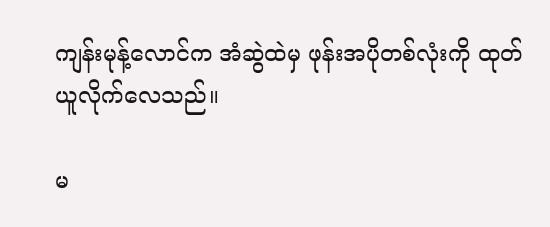ကျန်းမုန့်လောင်က အံဆွဲထဲမှ ဖုန်းအပိုတစ်လုံးကို ထုတ်ယူလိုက်လေသည်။

မ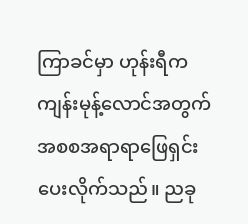ကြာခင်မှာ ဟုန်းရီက ကျန်းမုန့်လောင်အတွက် အစစအရာရာဖြေရှင်းပေးလိုက်သည်။ ညခု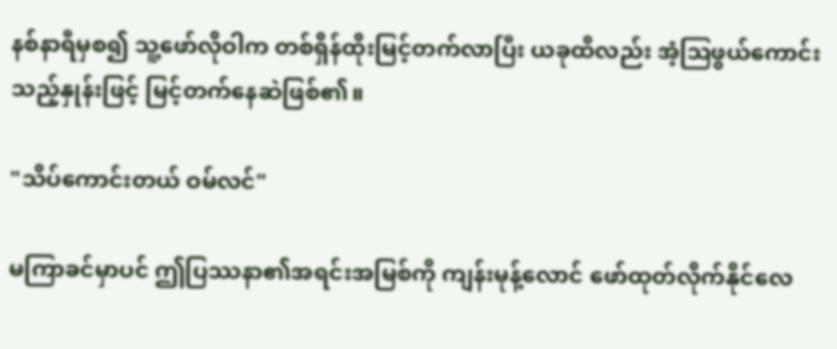နစ်နာရီမှစ၍ သူ့ဖော်လိုဝါက တစ်ရှိန်ထိုးမြင့်တက်လာပြီး ယခုထိလည်း အံ့ဩဖွယ်ကောင်းသည့်နှုန်းဖြင့် မြင့်တက်နေဆဲဖြစ်၏။

"သိပ်ကောင်းတယ် ဝမ်လင်"

မကြာခင်မှာပင် ဤပြဿနာ၏အရင်းအမြစ်ကို ကျန်းမုန့်လောင် ဖော်ထုတ်လိုက်နိုင်လေ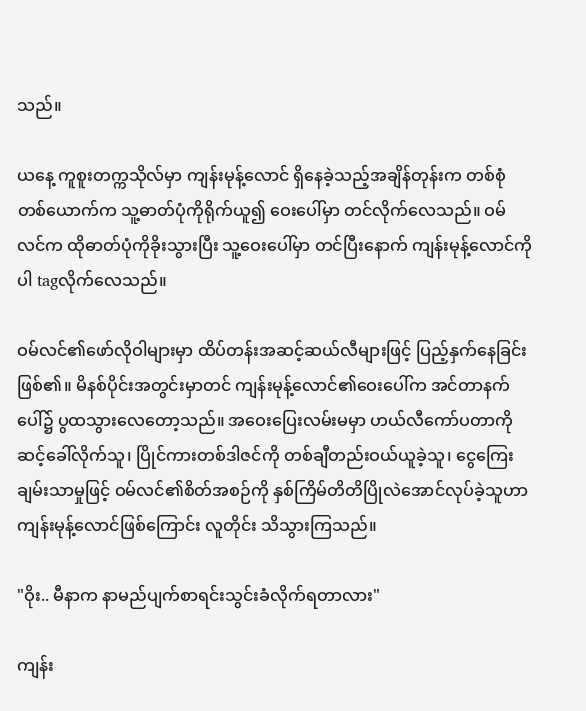သည်။

ယနေ့ ကူစူးတက္ကသိုလ်မှာ ကျန်းမုန့်လောင် ရှိနေခဲ့သည့်အချိန်တုန်းက တစ်စုံတစ်ယောက်က သူ့ဓာတ်ပုံကိုရိုက်ယူ၍ ဝေးပေါ်မှာ တင်လိုက်လေသည်။ ဝမ်လင်က ထိုဓာတ်ပုံကိုခိုးသွားပြီး သူ့ဝေးပေါ်မှာ တင်ပြီးနောက် ကျန်းမုန့်လောင်ကိုပါ tagလိုက်လေသည်။

ဝမ်လင်၏ဖော်လိုဝါများမှာ ထိပ်တန်းအဆင့်ဆယ်လီများဖြင့် ပြည့်နှက်နေခြင်းဖြစ်၏။ မိနစ်ပိုင်းအတွင်းမှာတင် ကျန်းမုန့်လောင်၏ဝေးပေါ်က အင်တာနက်ပေါ်၌ ပွထသွားလေတော့သည်။ အဝေးပြေးလမ်းမမှာ ဟယ်လီကော်ပတာကို ဆင့်ခေါ်လိုက်သူ၊ ပြိုင်ကားတစ်ဒါဇင်ကို တစ်ချီတည်းဝယ်ယူခဲ့သူ၊ ငွေကြေးချမ်းသာမှုဖြင့် ဝမ်လင်၏စိတ်အစဉ်ကို နှစ်ကြိမ်တိတိပြိုလဲအောင်လုပ်ခဲ့သူဟာ ကျန်းမုန့်လောင်ဖြစ်ကြောင်း လူတိုင်း သိသွားကြသည်။

"ဝိုး.. မီနာက နာမည်ပျက်စာရင်းသွင်းခံလိုက်ရတာလား"

ကျန်း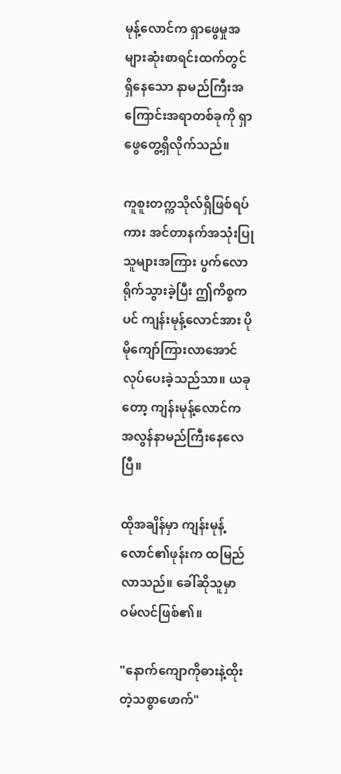မုန့်လောင်က ရှာဖွေမှုအများဆုံးစာရင်းထက်တွင် ရှိနေသော နာမည်ကြီးအကြောင်းအရာတစ်ခုကို ရှာဖွေတွေ့ရှိလိုက်သည်။

ကူစူးတက္ကသိုလ်ရှိဖြစ်ရပ်ကား အင်တာနက်အသုံးပြုသူများအကြား ပွက်လောရိုက်သွားခဲ့ပြီး ဤကိစ္စကပင် ကျန်းမုန့်လောင်အား ပိုမိုကျော်ကြားလာအောင် လုပ်ပေးခဲ့သည်သာ။ ယခုတော့ ကျန်းမုန့်လောင်က အလွန်နာမည်ကြီးနေလေပြီ။

ထိုအချိန်မှာ ကျန်းမုန့်လောင်၏ဖုန်းက ထမြည်လာသည်။ ခေါ်ဆိုသူမှာ ဝမ်လင်ဖြစ်၏။

"နောက်ကျောကိုဓားနဲ့ထိုးတဲ့သစ္စာဖောက်"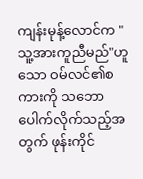ကျန်းမုန့်လောင်က "သူ့အားကူညီမည်"ဟူသော ဝမ်လင်၏စကားကို သဘောပေါက်လိုက်သည့်အတွက် ဖုန်းကိုင်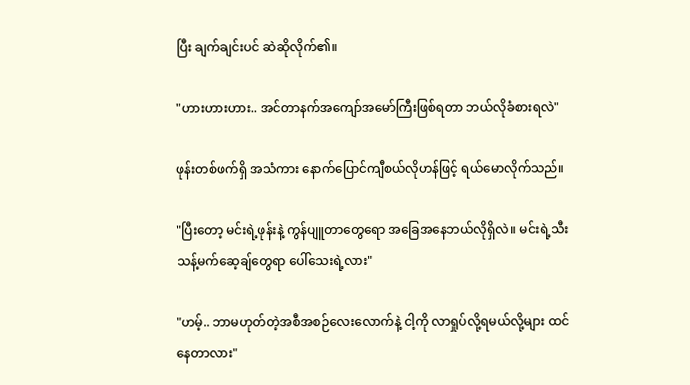ပြီး ချက်ချင်းပင် ဆဲဆိုလိုက်၏။

"ဟားဟားဟား.. အင်တာနက်အကျော်အမော်ကြီးဖြစ်ရတာ ဘယ်လိုခံစားရလဲ"

ဖုန်းတစ်ဖက်ရှိ အသံကား နောက်ပြောင်ကျီစယ်လိုဟန်ဖြင့် ရယ်မောလိုက်သည်။

"ပြီးတော့ မင်းရဲ့ဖုန်းနဲ့ ကွန်ပျူတာတွေရော အခြေအနေဘယ်လိုရှိလဲ။ မင်းရဲ့သီးသန့်မက်ဆေ့ချ်တွေရာ ပေါ်သေးရဲ့လား"

"ဟမ့်.. ဘာမဟုတ်တဲ့အစီအစဉ်လေးလောက်နဲ့ ငါ့ကို လာရှုပ်လို့ရမယ်လို့များ ထင်နေတာလား"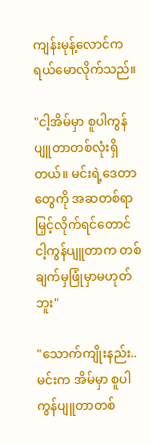ကျန်းမုန့်လောင်က ရယ်မောလိုက်သည်။

"ငါ့အိမ်မှာ စူပါကွန်ပျူတာတစ်လုံးရှိတယ်။ မင်းရဲ့ဒေတာတွေကို အဆတစ်ရာမြှင့်လိုက်ရင်တောင် ငါ့ကွန်ပျူတာက တစ်ချက်မှဖြုံမှာမဟုတ်ဘူး"

"သောက်ကျိုးနည်း.. မင်းက အိမ်မှာ စူပါကွန်ပျူတာတစ်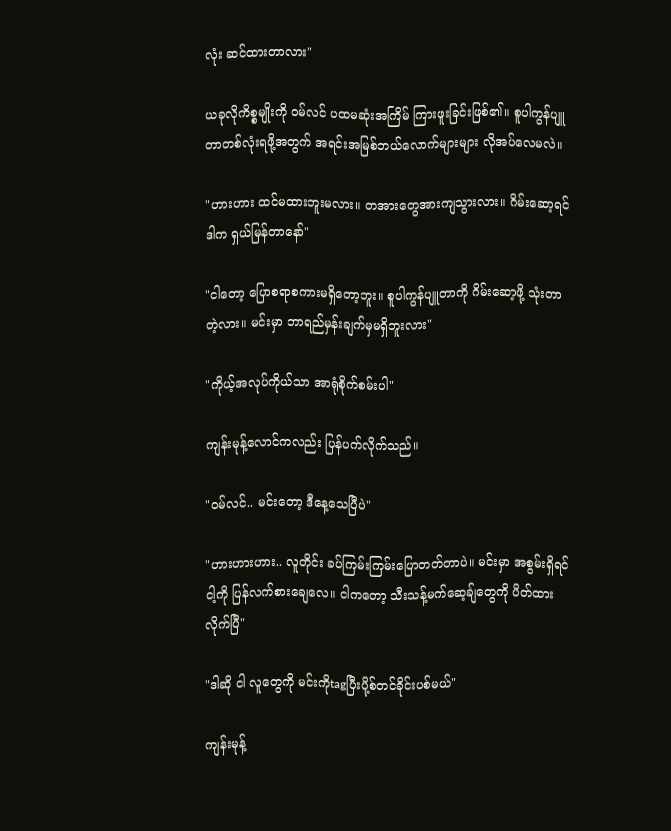လုံး ဆင်ထားတာလား"

ယခုလိုကိစ္စမျိုးကို ဝမ်လင် ပထမဆုံးအကြိမ် ကြားဖူးခြင်းဖြစ်၏။ စူပါကွန်ပျူတာတစ်လုံးရဖို့အတွက် အရင်းအမြစ်ဘယ်လောက်များများ လိုအပ်လေမလဲ။

"ဟားဟား ထင်မထားဘူးမလား။ တအားတွေအားကျသွားလား။ ဂိမ်းဆော့ရင် ဒါက ရှယ်မြန်တာနော်"

"ငါတော့ ပြောစရာစကားမရှိတော့ဘူး။ စူပါကွန်ပျူတာကို ဂိမ်းဆော့ဖို့ သုံးတာတဲ့လား။ မင်းမှာ ဘာရည်မှန်းချက်မှမရှိဘူးလား"

"ကိုယ့်အလုပ်ကိုယ်သာ အာရုံစိုက်စမ်းပါ"

ကျန်းမုန့်လောင်ကလည်း ပြန်ပက်လိုက်သည်။

"ဝမ်လင်.. မင်းတော့ ဒီနေ့သေပြီပဲ"

"ဟားဟားဟား.. လူတိုင်း ခပ်ကြမ်းကြမ်းပြောတတ်တာပဲ။ မင်းမှာ အစွမ်းရှိရင် ငါ့ကို ပြန်လက်စားချေလေ။ ငါကတော့ သီးသန့်မက်ဆေ့ချ်တွေကို ပိတ်ထားလိုက်ပြီ"

"ဒါဆို ငါ လူတွေကို မင်းကိုtagပြီးပို့စ်တင်ခိုင်းပစ်မယ်"

ကျန်းမုန့်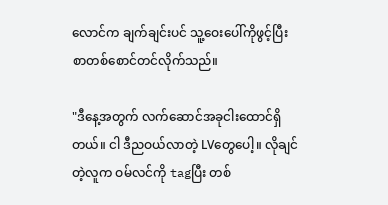လောင်က ချက်ချင်းပင် သူ့ဝေးပေါ်ကိုဖွင့်ပြီး စာတစ်စောင်တင်လိုက်သည်။

"ဒီနေ့အတွက် လက်ဆောင်အခုငါးထောင်ရှိတယ်။ ငါ ဒီညဝယ်လာတဲ့ LVတွေပေါ့။ လိုချင်တဲ့လူက ဝမ်လင်ကို tagပြီး တစ်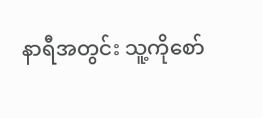နာရီအတွင်း သူ့ကိုစော်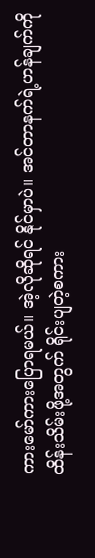ကားမော်ကားပြောရမယ်။ အဲ့လိုဆိုရင် နိုင်မှာပဲ။ အင်တာနက်ရဲ့ဟန်ချက်ကို ထိန်းသိမ်းဖို့အတွက် ရိုင်းပျတဲ့စကား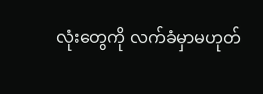လုံးတွေကို လက်ခံမှာမဟုတ်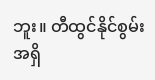ဘူး။ တီထွင်နိုင်စွမ်းအရှိ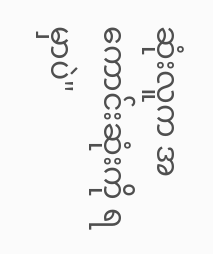ဆုံးလူက အကောင်းဆုံးကို ရမှာပဲ"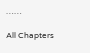……

All Chapters